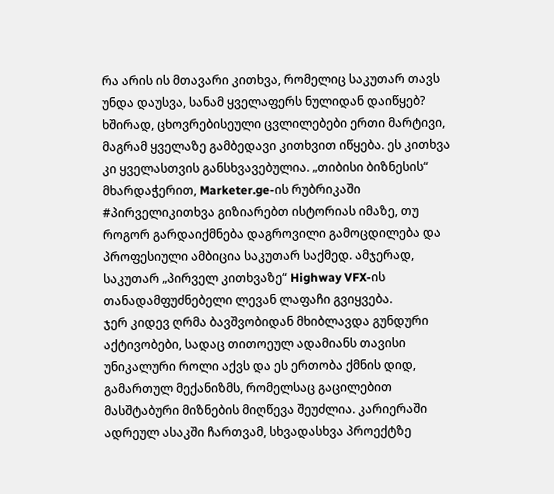რა არის ის მთავარი კითხვა, რომელიც საკუთარ თავს უნდა დაუსვა, სანამ ყველაფერს ნულიდან დაიწყებ? ხშირად, ცხოვრებისეული ცვლილებები ერთი მარტივი, მაგრამ ყველაზე გამბედავი კითხვით იწყება. ეს კითხვა კი ყველასთვის განსხვავებულია. „თიბისი ბიზნესის“ მხარდაჭერით, Marketer.ge-ის რუბრიკაში #პირველიკითხვა გიზიარებთ ისტორიას იმაზე, თუ როგორ გარდაიქმნება დაგროვილი გამოცდილება და პროფესიული ამბიცია საკუთარ საქმედ. ამჯერად, საკუთარ „პირველ კითხვაზე“ Highway VFX-ის თანადამფუძნებელი ლევან ლაფაჩი გვიყვება.
ჯერ კიდევ ღრმა ბავშვობიდან მხიბლავდა გუნდური აქტივობები, სადაც თითოეულ ადამიანს თავისი უნიკალური როლი აქვს და ეს ერთობა ქმნის დიდ, გამართულ მექანიზმს, რომელსაც გაცილებით მასშტაბური მიზნების მიღწევა შეუძლია. კარიერაში ადრეულ ასაკში ჩართვამ, სხვადასხვა პროექტზე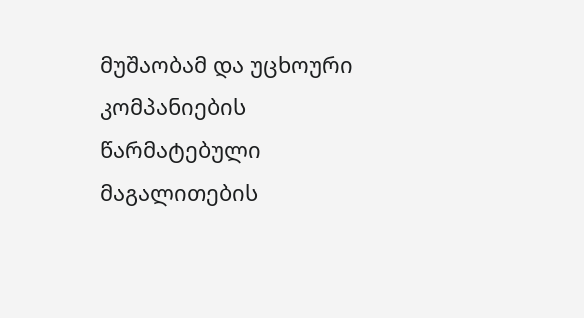მუშაობამ და უცხოური კომპანიების წარმატებული მაგალითების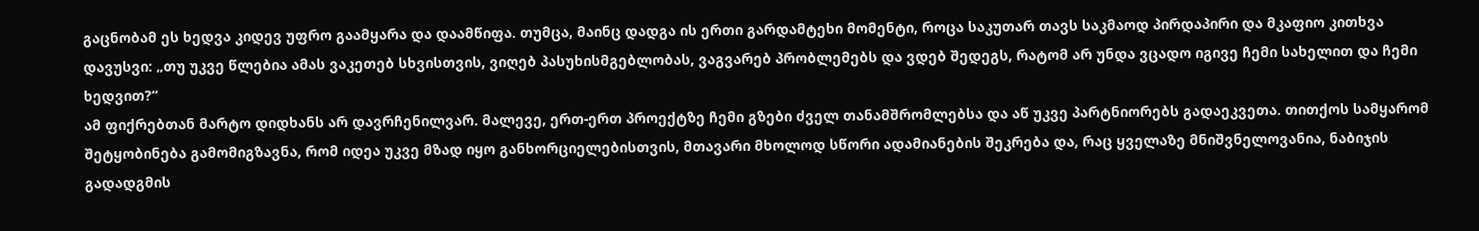გაცნობამ ეს ხედვა კიდევ უფრო გაამყარა და დაამწიფა. თუმცა, მაინც დადგა ის ერთი გარდამტეხი მომენტი, როცა საკუთარ თავს საკმაოდ პირდაპირი და მკაფიო კითხვა დავუსვი: „თუ უკვე წლებია ამას ვაკეთებ სხვისთვის, ვიღებ პასუხისმგებლობას, ვაგვარებ პრობლემებს და ვდებ შედეგს, რატომ არ უნდა ვცადო იგივე ჩემი სახელით და ჩემი ხედვით?“
ამ ფიქრებთან მარტო დიდხანს არ დავრჩენილვარ. მალევე, ერთ-ერთ პროექტზე ჩემი გზები ძველ თანამშრომლებსა და აწ უკვე პარტნიორებს გადაეკვეთა. თითქოს სამყარომ შეტყობინება გამომიგზავნა, რომ იდეა უკვე მზად იყო განხორციელებისთვის, მთავარი მხოლოდ სწორი ადამიანების შეკრება და, რაც ყველაზე მნიშვნელოვანია, ნაბიჯის გადადგმის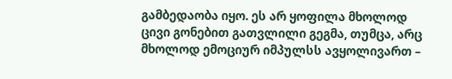გამბედაობა იყო. ეს არ ყოფილა მხოლოდ ცივი გონებით გათვლილი გეგმა, თუმცა, არც მხოლოდ ემოციურ იმპულსს ავყოლივართ –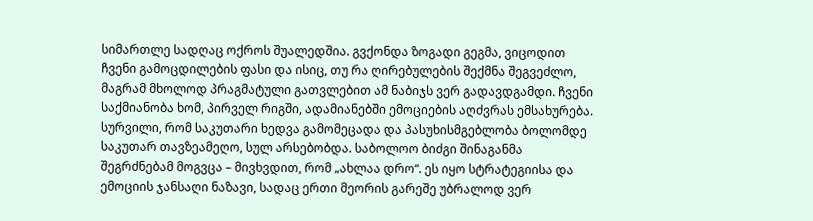სიმართლე სადღაც ოქროს შუალედშია. გვქონდა ზოგადი გეგმა, ვიცოდით ჩვენი გამოცდილების ფასი და ისიც, თუ რა ღირებულების შექმნა შეგვეძლო, მაგრამ მხოლოდ პრაგმატული გათვლებით ამ ნაბიჯს ვერ გადავდგამდი. ჩვენი საქმიანობა ხომ, პირველ რიგში, ადამიანებში ემოციების აღძვრას ემსახურება. სურვილი, რომ საკუთარი ხედვა გამომეცადა და პასუხისმგებლობა ბოლომდე საკუთარ თავზეამეღო, სულ არსებობდა. საბოლოო ბიძგი შინაგანმა შეგრძნებამ მოგვცა – მივხვდით, რომ „ახლაა დრო“. ეს იყო სტრატეგიისა და ემოციის ჯანსაღი ნაზავი, სადაც ერთი მეორის გარეშე უბრალოდ ვერ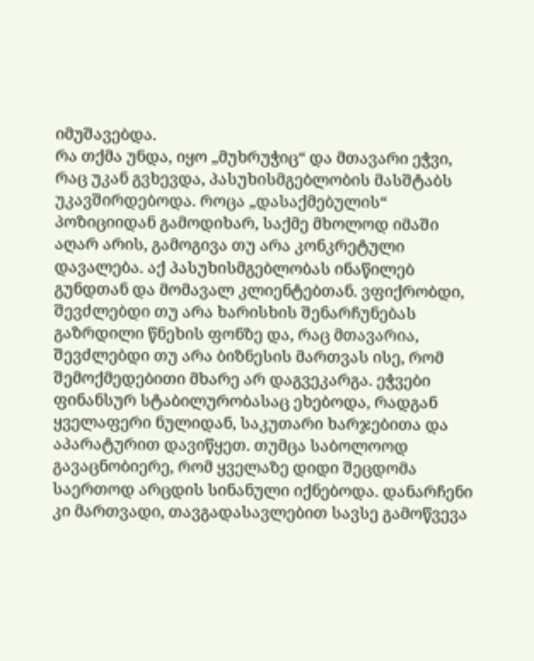იმუშავებდა.
რა თქმა უნდა, იყო „მუხრუჭიც“ და მთავარი ეჭვი, რაც უკან გვხევდა, პასუხისმგებლობის მასშტაბს უკავშირდებოდა. როცა „დასაქმებულის“ პოზიციიდან გამოდიხარ, საქმე მხოლოდ იმაში აღარ არის, გამოგივა თუ არა კონკრეტული დავალება. აქ პასუხისმგებლობას ინაწილებ გუნდთან და მომავალ კლიენტებთან. ვფიქრობდი, შევძლებდი თუ არა ხარისხის შენარჩუნებას გაზრდილი წნეხის ფონზე და, რაც მთავარია, შევძლებდი თუ არა ბიზნესის მართვას ისე, რომ შემოქმედებითი მხარე არ დაგვეკარგა. ეჭვები ფინანსურ სტაბილურობასაც ეხებოდა, რადგან ყველაფერი ნულიდან, საკუთარი ხარჯებითა და აპარატურით დავიწყეთ. თუმცა საბოლოოდ გავაცნობიერე, რომ ყველაზე დიდი შეცდომა საერთოდ არცდის სინანული იქნებოდა. დანარჩენი კი მართვადი, თავგადასავლებით სავსე გამოწვევა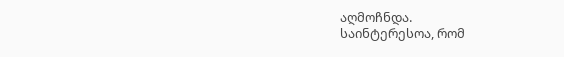აღმოჩნდა.
საინტერესოა, რომ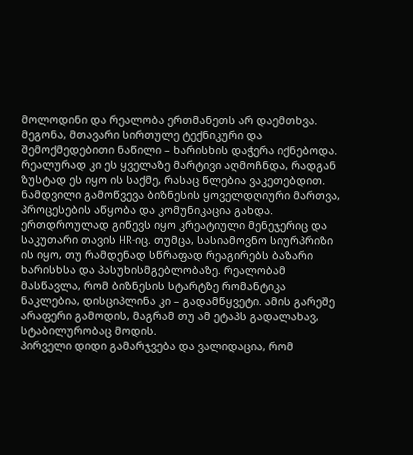მოლოდინი და რეალობა ერთმანეთს არ დაემთხვა. მეგონა, მთავარი სირთულე ტექნიკური და შემოქმედებითი ნაწილი – ხარისხის დაჭერა იქნებოდა. რეალურად კი ეს ყველაზე მარტივი აღმოჩნდა, რადგან ზუსტად ეს იყო ის საქმე, რასაც წლებია ვაკეთებდით. ნამდვილი გამოწვევა ბიზნესის ყოველდღიური მართვა, პროცესების აწყობა და კომუნიკაცია გახდა. ერთდროულად გიწევს იყო კრეატიული მენეჯერიც და საკუთარი თავის HR-იც. თუმცა, სასიამოვნო სიურპრიზი ის იყო, თუ რამდენად სწრაფად რეაგირებს ბაზარი ხარისხსა და პასუხისმგებლობაზე. რეალობამ მასწავლა, რომ ბიზნესის სტარტზე რომანტიკა ნაკლებია, დისციპლინა კი – გადამწყვეტი. ამის გარეშე არაფერი გამოდის, მაგრამ თუ ამ ეტაპს გადალახავ, სტაბილურობაც მოდის.
პირველი დიდი გამარჯვება და ვალიდაცია, რომ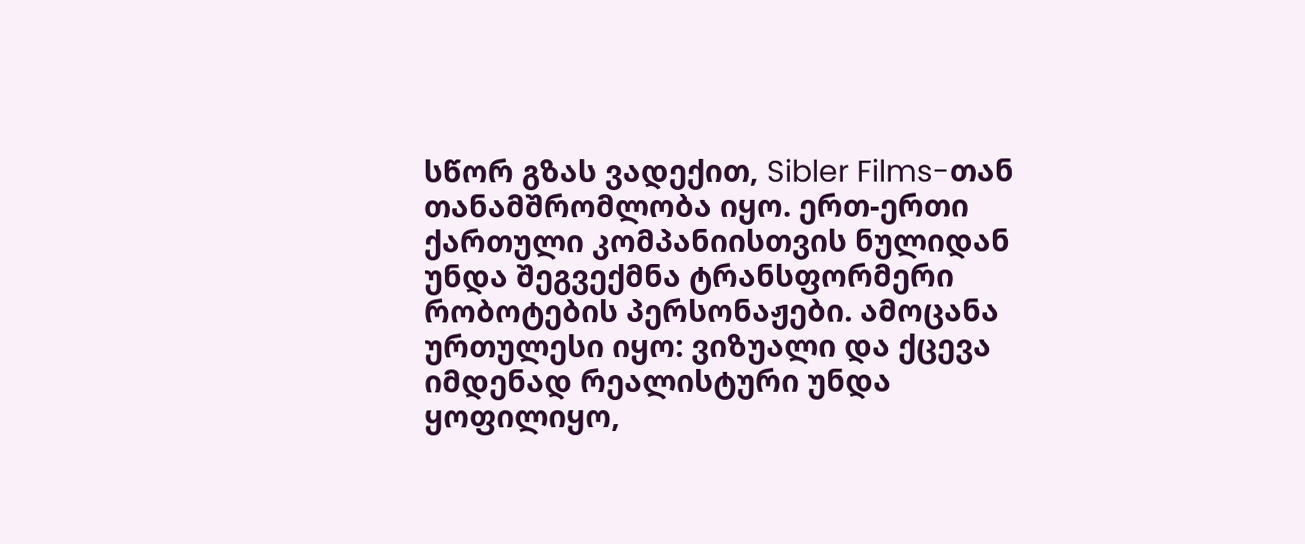სწორ გზას ვადექით, Sibler Films-თან თანამშრომლობა იყო. ერთ-ერთი ქართული კომპანიისთვის ნულიდან უნდა შეგვექმნა ტრანსფორმერი რობოტების პერსონაჟები. ამოცანა ურთულესი იყო: ვიზუალი და ქცევა იმდენად რეალისტური უნდა ყოფილიყო,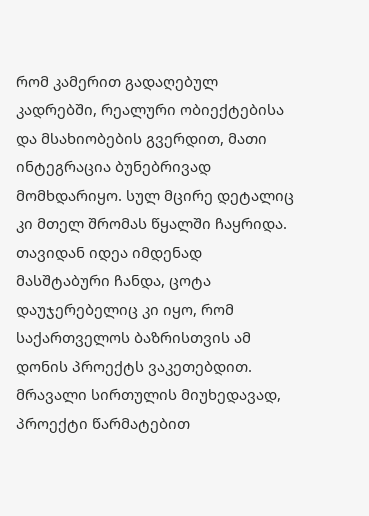რომ კამერით გადაღებულ კადრებში, რეალური ობიექტებისა და მსახიობების გვერდით, მათი ინტეგრაცია ბუნებრივად მომხდარიყო. სულ მცირე დეტალიც კი მთელ შრომას წყალში ჩაყრიდა. თავიდან იდეა იმდენად მასშტაბური ჩანდა, ცოტა დაუჯერებელიც კი იყო, რომ საქართველოს ბაზრისთვის ამ დონის პროექტს ვაკეთებდით. მრავალი სირთულის მიუხედავად, პროექტი წარმატებით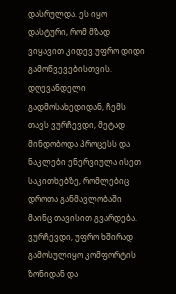დასრულდა. ეს იყო დასტური, რომ მზად ვიყავით კიდევ უფრო დიდი გამოწვევებისთვის.
დღევანდელი გადმოსახედიდან, ჩემს თავს ვურჩევდი, მეტად მინდობოდა პროცესს და ნაკლები ენერვიულა ისეთ საკითხებზე, რომლებიც დროთა განმავლობაში მაინც თავისით გვარდება. ვურჩევდი, უფრო ხშირად გამოსულიყო კომფორტის ზონიდან და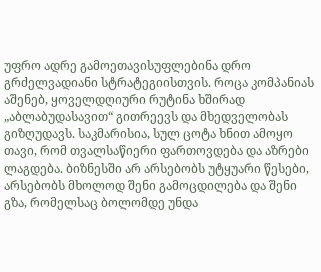უფრო ადრე გამოეთავისუფლებინა დრო გრძელვადიანი სტრატეგიისთვის. როცა კომპანიას აშენებ, ყოველდღიური რუტინა ხშირად „აბლაბუდასავით“ გითრეევს და მხედველობას გიზღუდავს. საკმარისია, სულ ცოტა ხნით ამოყო თავი, რომ თვალსაწიერი ფართოვდება და აზრები ლაგდება. ბიზნესში არ არსებობს უტყუარი წესები, არსებობს მხოლოდ შენი გამოცდილება და შენი გზა, რომელსაც ბოლომდე უნდა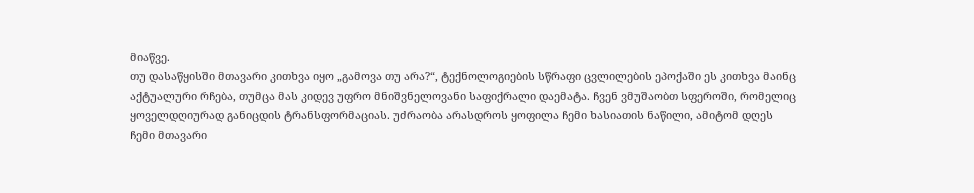მიაწვე.
თუ დასაწყისში მთავარი კითხვა იყო „გამოვა თუ არა?“, ტექნოლოგიების სწრაფი ცვლილების ეპოქაში ეს კითხვა მაინც აქტუალური რჩება, თუმცა მას კიდევ უფრო მნიშვნელოვანი საფიქრალი დაემატა. ჩვენ ვმუშაობთ სფეროში, რომელიც ყოველდღიურად განიცდის ტრანსფორმაციას. უძრაობა არასდროს ყოფილა ჩემი ხასიათის ნაწილი, ამიტომ დღეს ჩემი მთავარი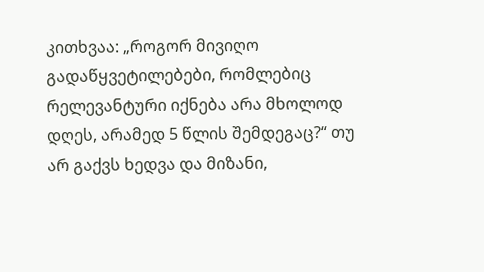კითხვაა: „როგორ მივიღო გადაწყვეტილებები, რომლებიც რელევანტური იქნება არა მხოლოდ დღეს, არამედ 5 წლის შემდეგაც?“ თუ არ გაქვს ხედვა და მიზანი,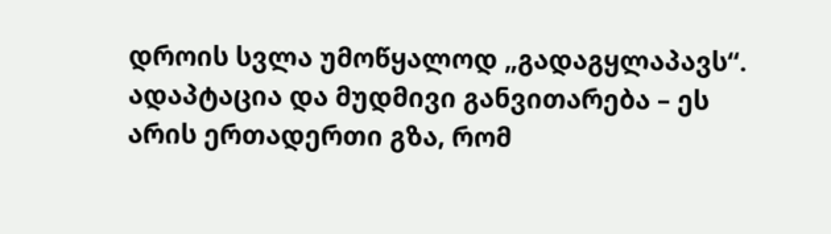დროის სვლა უმოწყალოდ „გადაგყლაპავს“. ადაპტაცია და მუდმივი განვითარება – ეს არის ერთადერთი გზა, რომ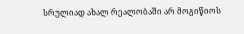სრულიად ახალ რეალობაში არ მოგიწიოს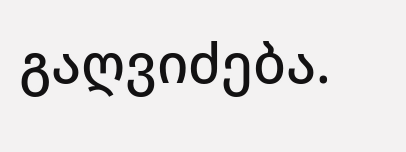გაღვიძება.